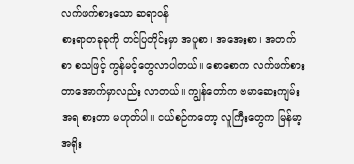လက်ဖက်စားသော ဆရာဝန်
စားရာတခုခုကို တင်ပြတိုင်းမှာ အပူစာ၊ အအေးစာ၊ အတက်စာ စသဖြင့် ကွန်မင့်တွေလာပါတယ်။ စောစောက လက်ဖက်စားတာအောက်မှာလည်း လာတယ်။ ကျွန်တော်က ဗမာဆေးကျမ်းအရ စားတာ မဟုတ်ပါ။ ငယ်စဉ်ကတော့ လူကြီးတွေက မြန်မာ့အရိုး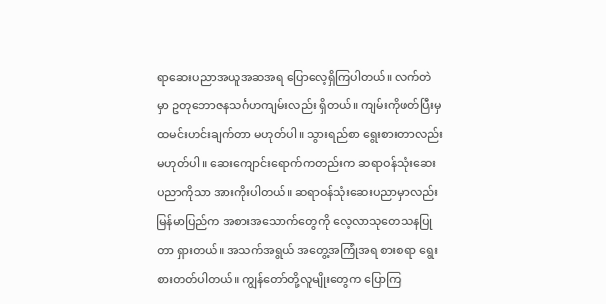ရာဆေးပညာအယူအဆအရ ပြောလေ့ရှိကြပါတယ်။ လက်တဲမှာ ဥတုဘောဇနသင်္ဂဟကျမ်းလည်း ရှိတယ်။ ကျမ်းကိုဖတ်ပြီးမှ ထမင်းဟင်းချက်တာ မဟုတ်ပါ။ သွားရည်စာ ရွေးစားတာလည်း မဟုတ်ပါ။ ဆေးကျောင်းရောက်ကတည်းက ဆရာဝန်သုံးဆေးပညာကိုသာ အားကိုးပါတယ်။ ဆရာဝန်သုံးဆေးပညာမှာလည်း မြန်မာပြည်က အစားအသောက်တွေကို လေ့လာသုတေသနပြုတာ ရှားတယ်။ အသက်အရွယ် အတွေ့အကြုံအရ စားစရာ ရွေးစားတတ်ပါတယ်။ ကျွန်တော်တို့လူမျိုးတွေက ပြောကြ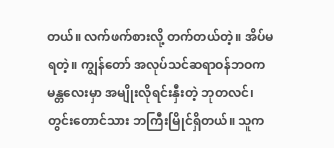တယ်။ လက်ဖက်စားလို့ တက်တယ်တဲ့။ အိပ်မရတဲ့။ ကျွန်တော် အလုပ်သင်ဆရာဝန်ဘဝက မန္တလေးမှာ အမျိုးလိုရင်းနှီးတဲ့ ဘုတလင်၊ တွင်းတောင်သား ဘကြီးမြိုင်ရှိတယ်။ သူက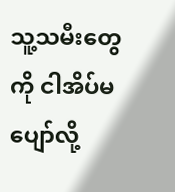သူ့သမီးတွေကို ငါအိပ်မပျော်လို့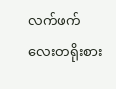လက်ဖက်လေးတရိုးစား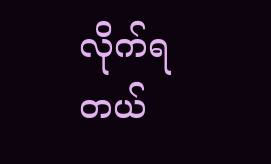လိုက်ရတယ်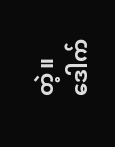တဲ့။ ဒေါက်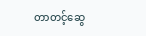တာတင့်ဆွေ